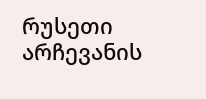რუსეთი არჩევანის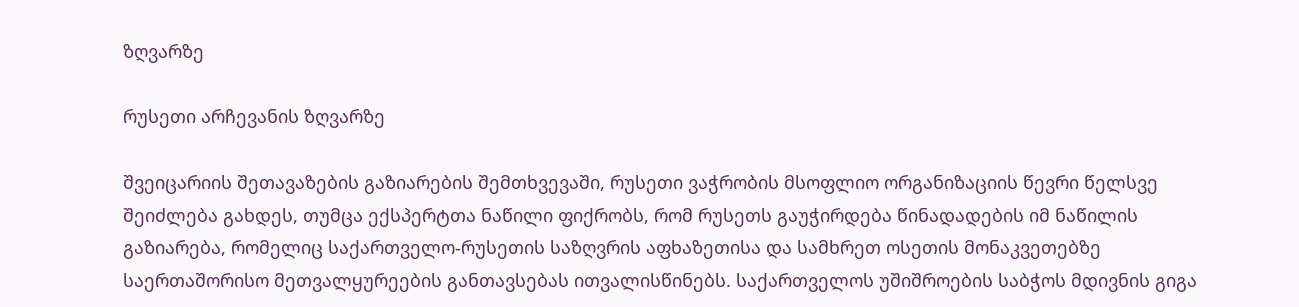ზღვარზე

რუსეთი არჩევანის ზღვარზე

შვეიცარიის შეთავაზების გაზიარების შემთხვევაში, რუსეთი ვაჭრობის მსოფლიო ორგანიზაციის წევრი წელსვე შეიძლება გახდეს, თუმცა ექსპერტთა ნაწილი ფიქრობს, რომ რუსეთს გაუჭირდება წინადადების იმ ნაწილის გაზიარება, რომელიც საქართველო-რუსეთის საზღვრის აფხაზეთისა და სამხრეთ ოსეთის მონაკვეთებზე საერთაშორისო მეთვალყურეების განთავსებას ითვალისწინებს. საქართველოს უშიშროების საბჭოს მდივნის გიგა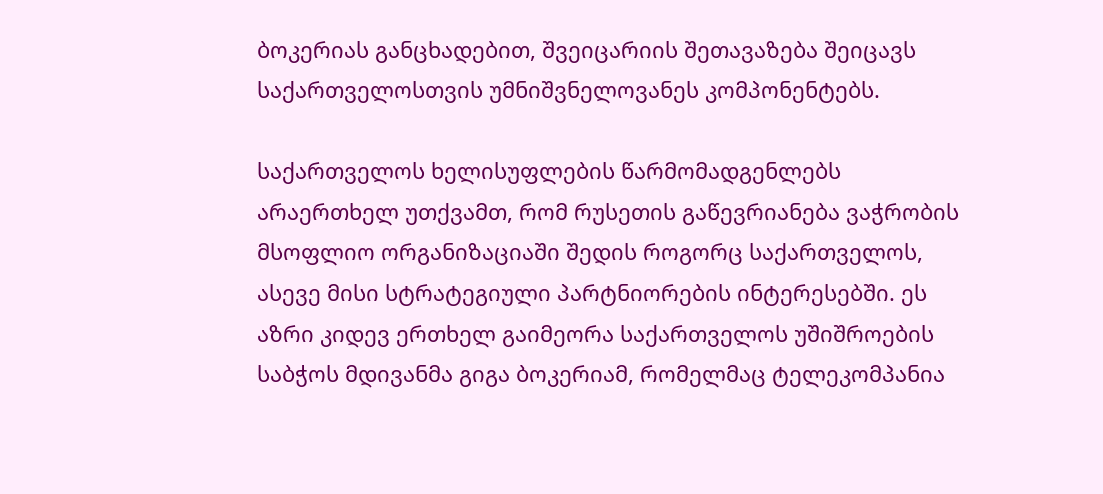ბოკერიას განცხადებით, შვეიცარიის შეთავაზება შეიცავს საქართველოსთვის უმნიშვნელოვანეს კომპონენტებს.

საქართველოს ხელისუფლების წარმომადგენლებს არაერთხელ უთქვამთ, რომ რუსეთის გაწევრიანება ვაჭრობის მსოფლიო ორგანიზაციაში შედის როგორც საქართველოს, ასევე მისი სტრატეგიული პარტნიორების ინტერესებში. ეს აზრი კიდევ ერთხელ გაიმეორა საქართველოს უშიშროების საბჭოს მდივანმა გიგა ბოკერიამ, რომელმაც ტელეკომპანია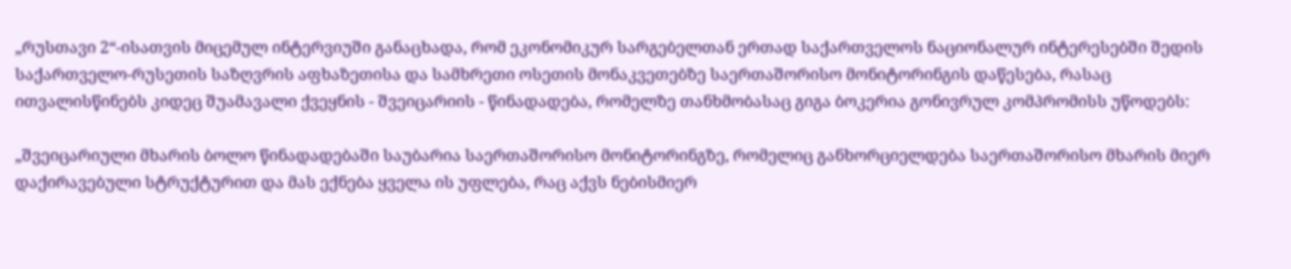„რუსთავი 2“-ისათვის მიცემულ ინტერვიუში განაცხადა, რომ ეკონომიკურ სარგებელთან ერთად საქართველოს ნაციონალურ ინტერესებში შედის საქართველო-რუსეთის საზღვრის აფხაზეთისა და სამხრეთი ოსეთის მონაკვეთებზე საერთაშორისო მონიტორინგის დაწესება, რასაც ითვალისწინებს კიდეც შუამავალი ქვეყნის - შვეიცარიის - წინადადება, რომელზე თანხმობასაც გიგა ბოკერია გონივრულ კომპრომისს უწოდებს:

„შვეიცარიული მხარის ბოლო წინადადებაში საუბარია საერთაშორისო მონიტორინგზე, რომელიც განხორციელდება საერთაშორისო მხარის მიერ დაქირავებული სტრუქტურით და მას ექნება ყველა ის უფლება, რაც აქვს ნებისმიერ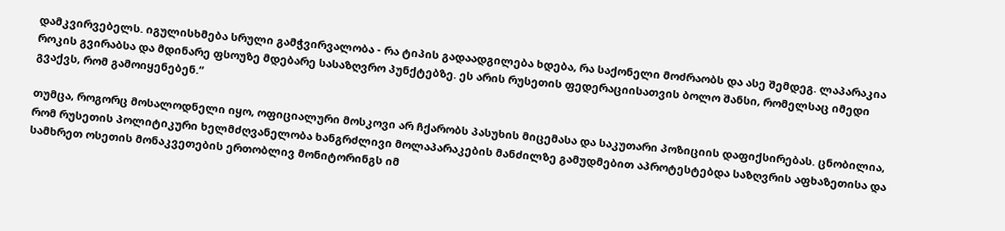დამკვირვებელს. იგულისხმება სრული გამჭვირვალობა - რა ტიპის გადაადგილება ხდება, რა საქონელი მოძრაობს და ასე შემდეგ. ლაპარაკია როკის გვირაბსა და მდინარე ფსოუზე მდებარე სასაზღვრო პუნქტებზე. ეს არის რუსეთის ფედერაციისათვის ბოლო შანსი, რომელსაც იმედი გვაქვს, რომ გამოიყენებენ.“

თუმცა, როგორც მოსალოდნელი იყო, ოფიციალური მოსკოვი არ ჩქარობს პასუხის მიცემასა და საკუთარი პოზიციის დაფიქსირებას. ცნობილია, რომ რუსეთის პოლიტიკური ხელმძღვანელობა ხანგრძლივი მოლაპარაკების მანძილზე გამუდმებით აპროტესტებდა საზღვრის აფხაზეთისა და სამხრეთ ოსეთის მონაკვეთების ერთობლივ მონიტორინგს იმ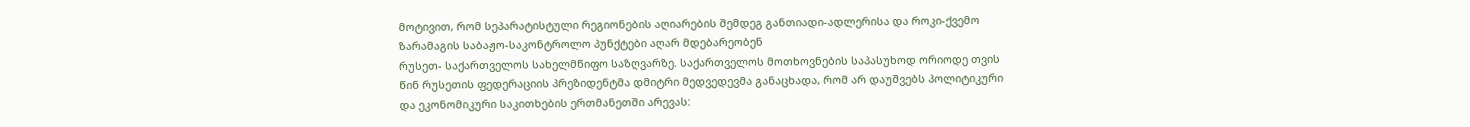მოტივით, რომ სეპარატისტული რეგიონების აღიარების შემდეგ განთიადი-ადლერისა და როკი-ქვემო ზარამაგის საბაჟო-საკონტროლო პუნქტები აღარ მდებარეობენ
რუსეთ- საქართველოს სახელმწიფო საზღვარზე. საქართველოს მოთხოვნების საპასუხოდ ორიოდე თვის წინ რუსეთის ფედერაციის პრეზიდენტმა დმიტრი მედვედევმა განაცხადა, რომ არ დაუშვებს პოლიტიკური და ეკონომიკური საკითხების ერთმანეთში არევას: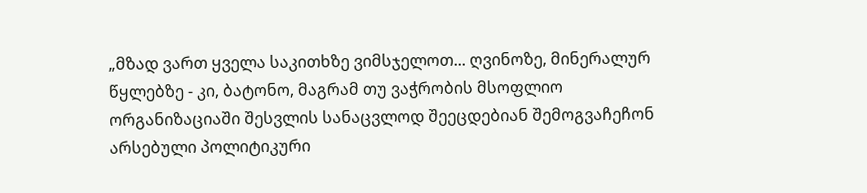„მზად ვართ ყველა საკითხზე ვიმსჯელოთ... ღვინოზე, მინერალურ წყლებზე - კი, ბატონო, მაგრამ თუ ვაჭრობის მსოფლიო ორგანიზაციაში შესვლის სანაცვლოდ შეეცდებიან შემოგვაჩეჩონ არსებული პოლიტიკური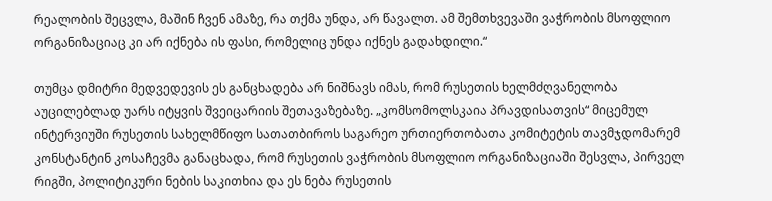რეალობის შეცვლა, მაშინ ჩვენ ამაზე, რა თქმა უნდა, არ წავალთ. ამ შემთხვევაში ვაჭრობის მსოფლიო ორგანიზაციაც კი არ იქნება ის ფასი, რომელიც უნდა იქნეს გადახდილი.“

თუმცა დმიტრი მედვედევის ეს განცხადება არ ნიშნავს იმას, რომ რუსეთის ხელმძღვანელობა აუცილებლად უარს იტყვის შვეიცარიის შეთავაზებაზე. „კომსომოლსკაია პრავდისათვის“ მიცემულ ინტერვიუში რუსეთის სახელმწიფო სათათბიროს საგარეო ურთიერთობათა კომიტეტის თავმჯდომარემ კონსტანტინ კოსაჩევმა განაცხადა, რომ რუსეთის ვაჭრობის მსოფლიო ორგანიზაციაში შესვლა, პირველ რიგში, პოლიტიკური ნების საკითხია და ეს ნება რუსეთის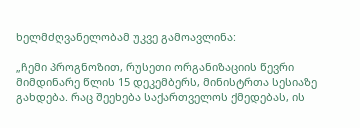ხელმძღვანელობამ უკვე გამოავლინა:

„ჩემი პროგნოზით, რუსეთი ორგანიზაციის წევრი მიმდინარე წლის 15 დეკემბერს, მინისტრთა სესიაზე გახდება. რაც შეეხება საქართველოს ქმედებას, ის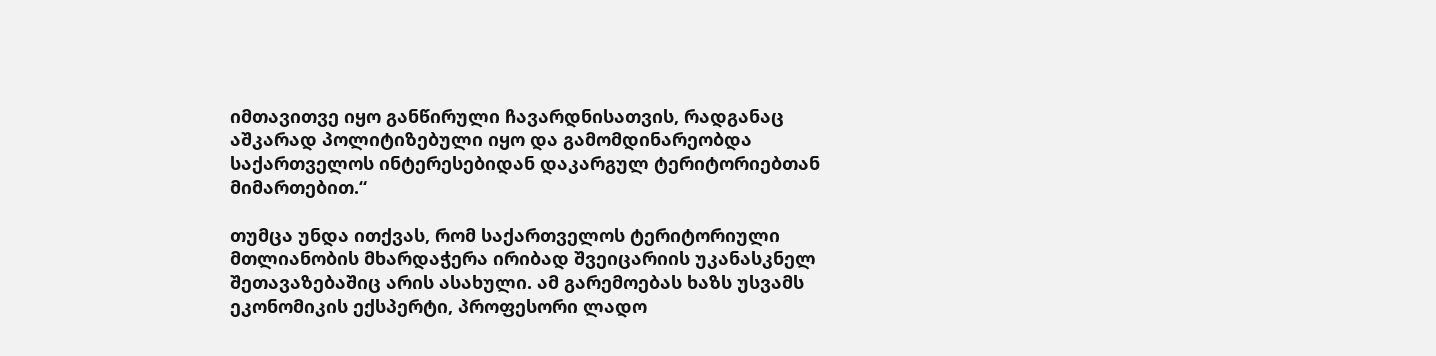იმთავითვე იყო განწირული ჩავარდნისათვის, რადგანაც აშკარად პოლიტიზებული იყო და გამომდინარეობდა საქართველოს ინტერესებიდან დაკარგულ ტერიტორიებთან მიმართებით.“

თუმცა უნდა ითქვას, რომ საქართველოს ტერიტორიული მთლიანობის მხარდაჭერა ირიბად შვეიცარიის უკანასკნელ შეთავაზებაშიც არის ასახული. ამ გარემოებას ხაზს უსვამს ეკონომიკის ექსპერტი, პროფესორი ლადო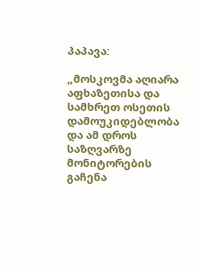პაპავა:

„მოსკოვმა აღიარა აფხაზეთისა და სამხრეთ ოსეთის დამოუკიდებლობა და ამ დროს საზღვარზე მონიტორების გაჩენა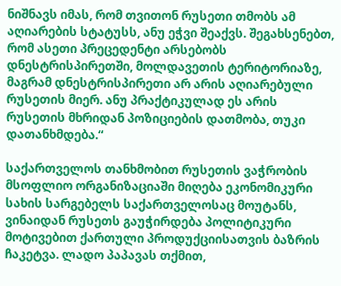ნიშნავს იმას, რომ თვითონ რუსეთი თმობს ამ აღიარების სტატუსს, ანუ ეჭვი შეაქვს. შეგახსენებთ, რომ ასეთი პრეცედენტი არსებობს დნესტრისპირეთში, მოლდავეთის ტერიტორიაზე, მაგრამ დნესტრისპირეთი არ არის აღიარებული რუსეთის მიერ. ანუ პრაქტიკულად ეს არის რუსეთის მხრიდან პოზიციების დათმობა, თუკი დათანხმდება.“

საქართველოს თანხმობით რუსეთის ვაჭრობის მსოფლიო ორგანიზაციაში მიღება ეკონომიკური სახის სარგებელს საქართველოსაც მოუტანს, ვინაიდან რუსეთს გაუჭირდება პოლიტიკური მოტივებით ქართული პროდუქციისათვის ბაზრის ჩაკეტვა. ლადო პაპავას თქმით,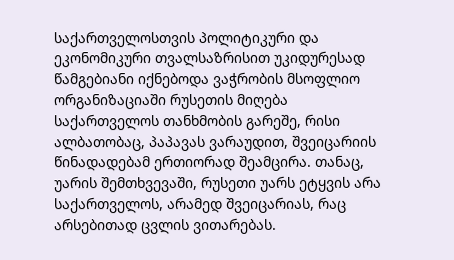საქართველოსთვის პოლიტიკური და ეკონომიკური თვალსაზრისით უკიდურესად წამგებიანი იქნებოდა ვაჭრობის მსოფლიო ორგანიზაციაში რუსეთის მიღება საქართველოს თანხმობის გარეშე, რისი ალბათობაც, პაპავას ვარაუდით, შვეიცარიის წინადადებამ ერთიორად შეამცირა. თანაც, უარის შემთხვევაში, რუსეთი უარს ეტყვის არა საქართველოს, არამედ შვეიცარიას, რაც არსებითად ცვლის ვითარებას.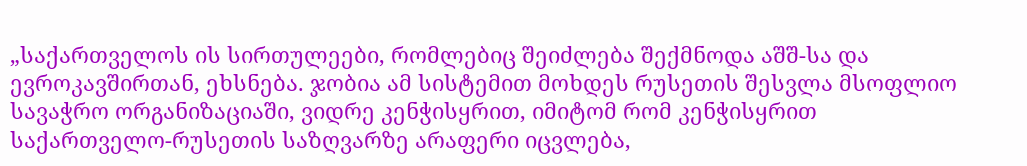„საქართველოს ის სირთულეები, რომლებიც შეიძლება შექმნოდა აშშ-სა და ევროკავშირთან, ეხსნება. ჯობია ამ სისტემით მოხდეს რუსეთის შესვლა მსოფლიო სავაჭრო ორგანიზაციაში, ვიდრე კენჭისყრით, იმიტომ რომ კენჭისყრით საქართველო-რუსეთის საზღვარზე არაფერი იცვლება,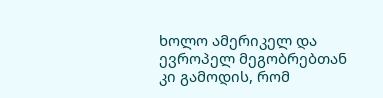ხოლო ამერიკელ და ევროპელ მეგობრებთან კი გამოდის, რომ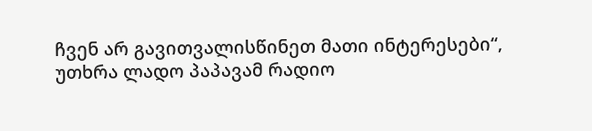ჩვენ არ გავითვალისწინეთ მათი ინტერესები“, უთხრა ლადო პაპავამ რადიო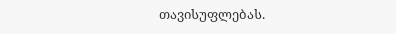თავისუფლებას.